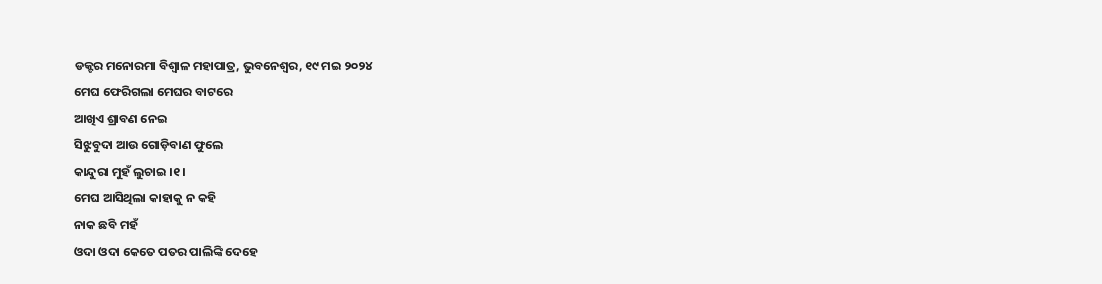ଡକ୍ଟର ମନୋରମା ବିଶ୍ୱାଳ ମହାପାତ୍ର, ଭୁବନେଶ୍ୱର, ୧୯ ମଇ ୨୦୨୪
ମେଘ ଫେରିଗଲା ମେଘର ବାଟରେ
ଆଖିଏ ଶ୍ରାବଣ ନେଇ
ସିଝୁବୁଦା ଆଉ ଗୋଡ଼ିବାଣ ଫୁଲେ
କାନ୍ଦୁରା ମୁହଁ ଲୁଚାଇ ।୧।
ମେଘ ଆସିଥିଲା କାହାକୁ ନ କହି
ନାକ ଛବି ମହଁ
ଓଦା ଓଦା କେତେ ପତର ପାଲିଙ୍କି ଦେହେ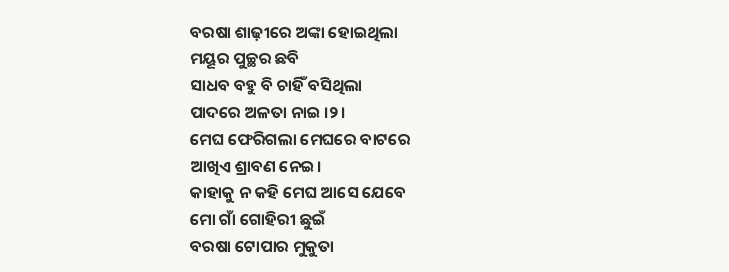ବରଷା ଶାଢ଼ୀରେ ଅଙ୍କା ହୋଇଥିଲା
ମୟୂର ପୁଚ୍ଛର ଛବି
ସାଧବ ବହୁ ବି ଚାହିଁ ବସିଥିଲା
ପାଦରେ ଅଳତା ନାଇ ।୨।
ମେଘ ଫେରିଗଲା ମେଘରେ ବାଟରେ
ଆଖିଏ ଶ୍ରାବଣ ନେଇ।
କାହାକୁ ନ କହି ମେଘ ଆସେ ଯେବେ
ମୋ ଗାଁ ଗୋହିରୀ ଛୁଇଁ
ବରଷା ଟୋପାର ମୁକୁତା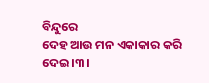ବିନ୍ଦୁରେ
ଦେହ ଆଉ ମନ ଏକାକାର କରି ଦେଇ।୩।